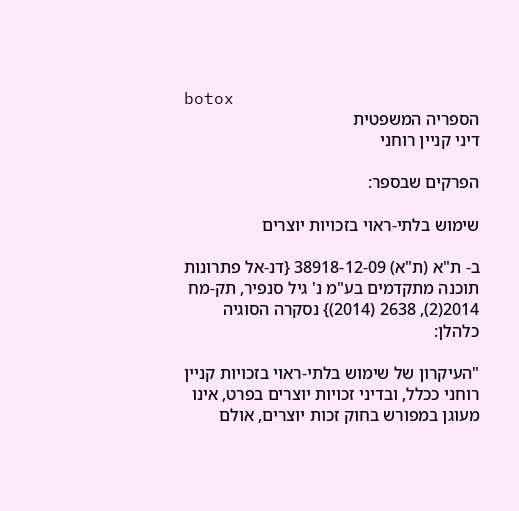botox
הספריה המשפטית
דיני קניין רוחני

הפרקים שבספר:

שימוש בלתי-ראוי בזכויות יוצרים

ב- ת"א (ת"א) 38918-12-09 {דנ-אל פתרונות תוכנה מתקדמים בע"מ נ' גיל סנפיר, תק-מח 2014(2), 2638 (2014)} נסקרה הסוגיה כלהלן:

"העיקרון של שימוש בלתי-ראוי בזכויות קניין רוחני ככלל, ובדיני זכויות יוצרים בפרט, אינו מעוגן במפורש בחוק זכות יוצרים, אולם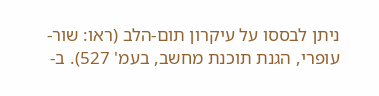ניתן לבססו על עיקרון תום-הלב (ראו: שור-עופרי, הגנת תוכנת מחשב, בעמ' 527). ב-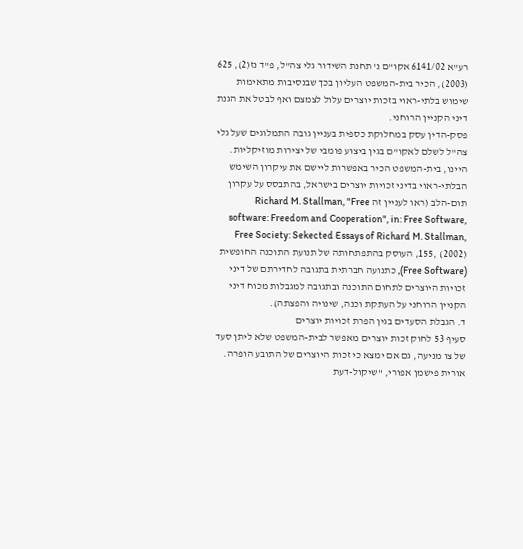רע"א 6141/02 אקו"ם נ' תחנת השידור גלי צה"ל, פ"ד נז(2), 625 (2003), הכיר בית-המשפט העליון בכך שבנסיבות מתאימות שימוש בלתי-ראוי בזכות יוצרים עלול לצמצם ואף לבטל את הגנת דיני הקניין הרוחני.
פסק-הדין עסק במחלוקת כספית בעניין גובה התמלוגים שעל גלי צה"ל לשלם לאקו"ם בגין ביצוע פומבי של יצירות מוזיקליות. היינו, בית-המשפט הכיר באפשרות ליישם את עיקרון השימש הבלתי-ראוי בדיני זכויות יוצרים בישראל, בהתבסס על עקרון תום-הלב (ראו לעניין זה Richard M. Stallman, "Free software: Freedom and Cooperation", in: Free Software, Free Society: Sekected Essays of Richard M. Stallman, 155, (2002), העוסק בהתפתחותה של תנועת התוכנה החופשית (Free Software), כתנועה חברתית בתגובה לחדירתם של דיני זכויות היוצרים לתחום התוכנה ובתגובה למגבלות מכוח דיני הקניין הרוחני על העתקת וכנה, שינויה והפצתה).
ד. הגבלת הסעדים בגין הפרת זכויות יוצרים
סעיף 53 לחוק זכות יוצרים מאפשר לבית-המשפט שלא ליתן סעד של צו מניעה, גם אם ימצא כי זכות היוצרים של התובע הופרה. אורית פישמן אפורי, "שיקול-דעת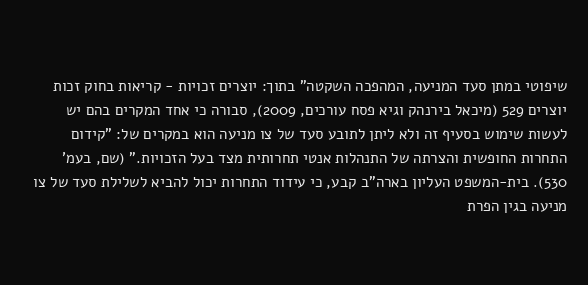שיפוטי במתן סעד המניעה, המהפכה השקטה" בתוך: יוצרים זכויות - קריאות בחוק זכות יוצרים 529 (מיכאל בירנהק וגיא פסח עורכים, 2009), סבורה כי אחד המקרים בהם יש לעשות שימוש בסעיף זה ולא ליתן לתובע סעד של צו מניעה הוא במקרים של: "קידום התחרות החופשית והצרתה של התנהלות אנטי תחרותית מצד בעל הזכויות." (שם, בעמ' 530). בית-המשפט העליון בארה"ב קבע, כי עידוד התחרות יכול להביא לשלילת סעד של צו מניעה בגין הפרת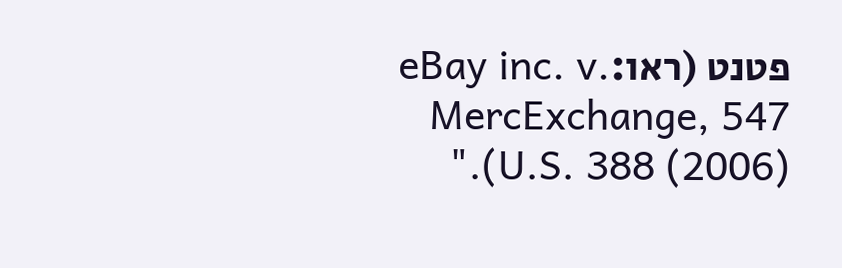פטנט (ראו:eBay inc. v. MercExchange, 547 U.S. 388 (2006))."